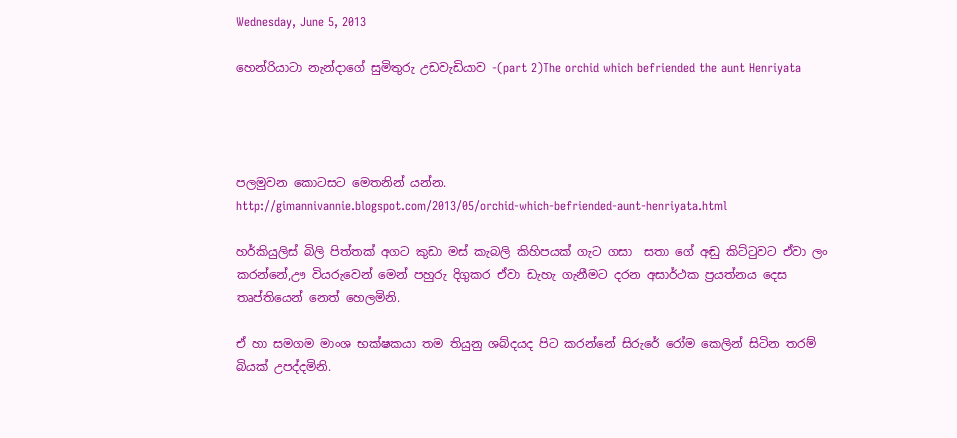Wednesday, June 5, 2013

හෙන්රියාටා නැන්දාගේ සුමිතුරු උඩවැඩියාව -(part 2)The orchid which befriended the aunt Henriyata




පලමුවන කොටසට මෙතනින් යන්න.
http://gimannivannie.blogspot.com/2013/05/orchid-which-befriended-aunt-henriyata.html

හර්කියුලිස් බිලි පිත්තක් අගට කුඩා මස් කැබලි කිහිපයක් ගැට ගසා  සතා ගේ අඬු කිට්‍ටුවට ඒවා ලං කරන්නේ,ඌ වියරුවෙන් මෙන් පහුරු දිගුකර ඒවා ඩැහැ ගැනීමට දරන අසාර්ථක ප්‍රයත්නය දෙස තෘප්තියෙන් නෙත් හෙලමිනි.

ඒ හා සමගම මාංශ භක්ෂකයා තම තියුනු ශබ්දයද පිට කරන්නේ සිරුරේ රෝම කෙලින් සිටින තරම් බියක් උපද්දමිනි.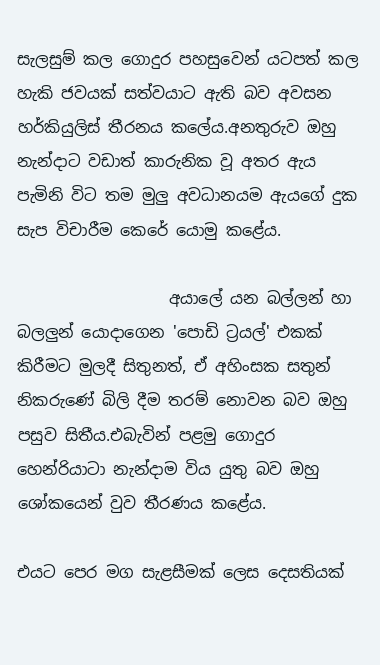සැලසුම් කල ගොදුර පහසුවෙන් යටපත් කල හැකි ජවයක් සත්වයාට ඇති බව අවසන හර්කියුලිස් තීරනය කලේය.අනතුරුව ඔහු නැන්දාට වඩාත් කාරුනික වූ අතර ඇය පැමිනි විට තම මුලු අවධානයම ඇයගේ දුක සැප විචාරීම කෙරේ යොමු කළේය.

                   අයාලේ යන බල්ලන් හා බලලුන් යොදාගෙන 'පොඩි ට්‍රයල්' එකක් කිරීමට මුලදී සිතුනත්, ඒ අහිංසක සතුන් නිකරුණේ බිලි දීම තරම් නොවන බව ඔහු පසුව සිතීය.එබැවින් පළමු ගොදුර හෙන්රියාටා නැන්දාම විය යුතු බව ඔහු ශෝකයෙන් වුව තීරණය කළේය.

එයට පෙර මග සැළසීමක් ලෙස දෙසතියක්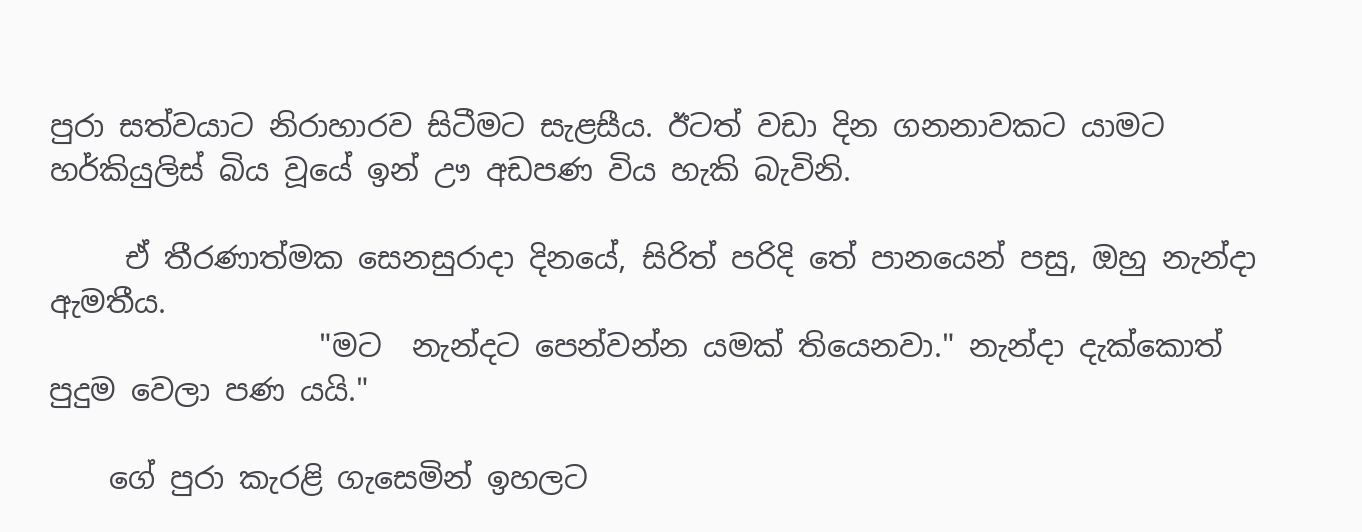පුරා සත්වයාට නිරාහාරව සිටීමට සැළසීය. ඊටත් වඩා දින ගනනාවකට යාමට හර්කියුලිස් බිය වූයේ ඉන් ඌ අඩපණ විය හැකි බැවිනි.

     ඒ තීරණාත්මක සෙනසුරාදා දිනයේ, සිරිත් පරිදි තේ පානයෙන් පසු, ඔහු නැන්දා ඇමතීය.
                  "මට  නැන්දට පෙන්වන්න යමක් තියෙනවා." නැන්දා දැක්කොත් පුදුම වෙලා පණ යයි."

    ගේ පුරා කැරළි ගැසෙමින් ඉහලට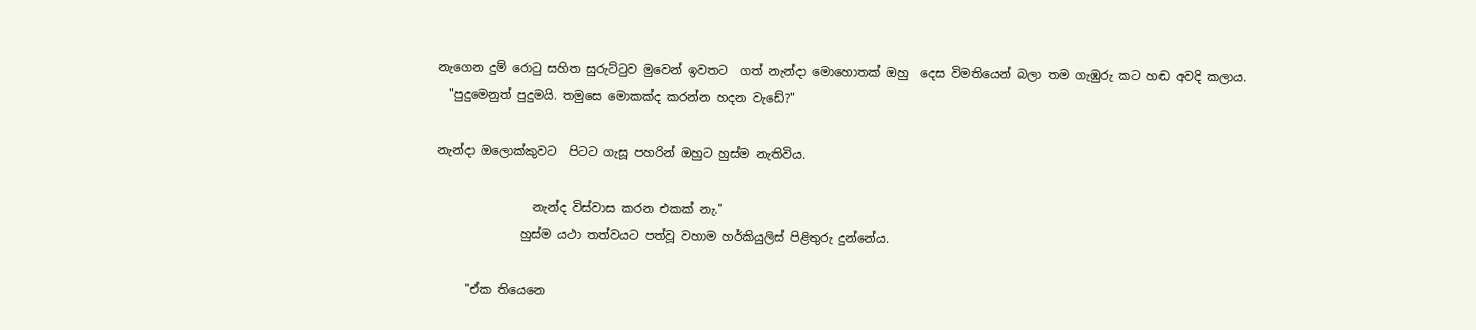නැගෙන දුම් රො‍ටු සහිත සුරුට්‍ටුව මුවෙන් ඉවතට  ගත් නැන්දා මොහොතක් ඔහු  දෙස විමතියෙන් බලා තම ගැඹුරු කට හඬ අවදි කලාය.
  "පුදුමෙනුත් පුදුමයි. තමුසෙ මොකක්ද කරන්න හදන වැඩේ?"

නැන්දා ඔලොක්කුවට  පිටට ගැසූ පහරින් ඔහුට හුස්ම නැතිවිය.

                නැන්ද විස්වාස කරන එකක් නැ."
              හුස්ම යථා තත්වයට පත්වූ වහාම හර්කියුලිස් පිළිතුරු දුන්නේය.

     "ඒක තියෙනෙ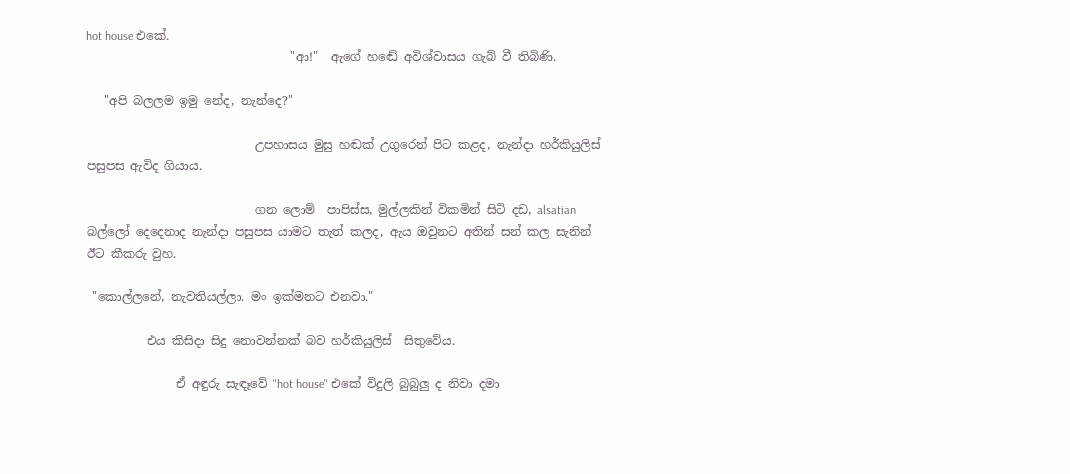hot house එකේ.
                                  "ආ!"  ඇගේ හඬේ අවිශ්වාසය ගැබ් වී තිබිණි.

   "අපි බලලම ඉමු නේද, නැන්දෙ?"

                            උපහාසය මුසු හඬක් උගුරෙන් පිට කළද, නැන්දා හර්කියුලිස් පසුපස ඇවිද ගියාය.

                            ගන ලොම්  පාපිස්ස, මුල්ලකින් විකමින් සිටි දඩ, alsatian  බල්ලෝ දෙදෙනාද නැන්දා පසුපස යාමට තැත් කලද, ඇය ඔවුනට අතින් සන් කල සැනින් ඊට කීකරු වුහ.

 "කොල්ලනේ, නැවතියල්ලා. මං ඉක්මනට එනවා."

          එය කිසිදා සිදු නොවන්නක් බව හර්කියුලිස්  සිතුවේය.

               ඒ අඳුරු සැඳෑවේ "hot house" එකේ විදුලි බුබුලු ද නිවා දමා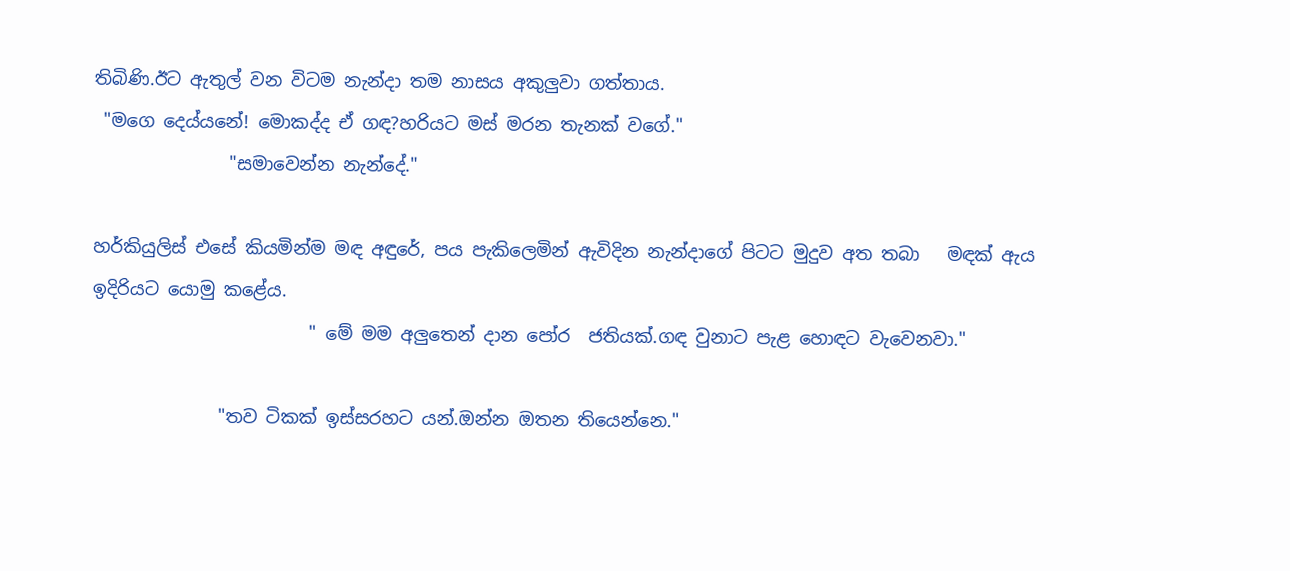තිබිණි.ඊට ඇතුල් වන විටම නැන්දා තම නාසය අකුලුවා ගත්තාය.
 "මගෙ දෙය්යනේ! මොකද්ද ඒ ගඳ?හරියට මස් මරන තැනක් වගේ."
               "සමාවෙන්න නැන්දේ."

හර්කියුලිස් එසේ කියමින්ම මඳ අඳුරේ, පය පැකිලෙමින් ඇවිදින නැන්දාගේ පිටට මුදුව අත තබා   මඳක් ඇය ඉදිරියට යොමු කළේය.
                        " මේ මම අලුතෙන් දාන පෝර  ජතියක්.ගඳ වුනාට පැළ හොඳට වැවෙනවා."

              "තව ටිකක් ඉස්සරහට යන්.ඔන්න ඔතන තියෙන්නෙ."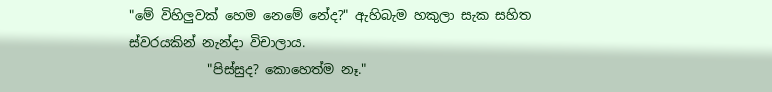"මේ විහිලුවක් හෙම නෙමේ නේද?" ඇහිබැම හකුලා සැක සහිත ස්වරයකින් නැන්දා විචාලාය.
            "පිස්සුද? කොහෙත්ම නෑ."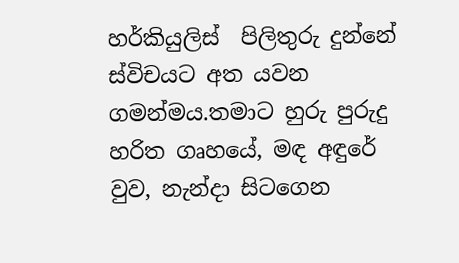හර්කියුලිස්  පිලිතුරු දුන්නේ ස්විචයට අත යවන ගමන්මය.තමාට හුරු පුරුදු හරිත ගෘහයේ, මඳ අඳුරේ වුව, නැන්දා සිටගෙන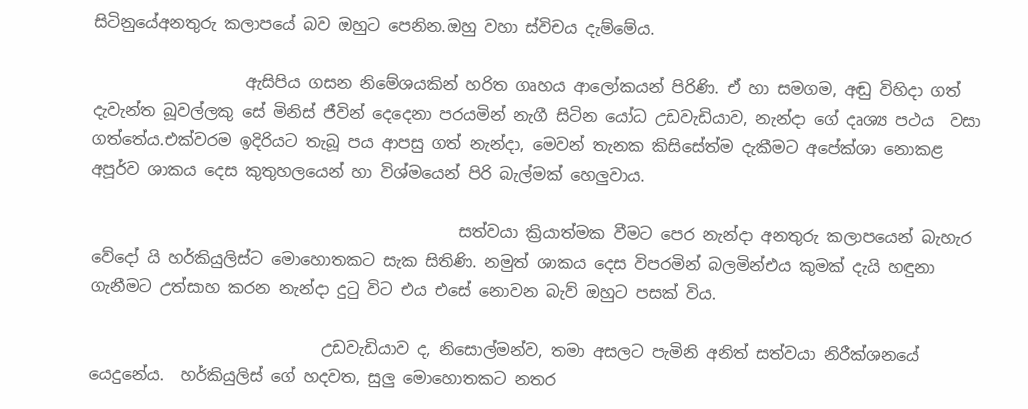සිටිනුයේඅනතුරු කලාපයේ බව ඔහුට පෙනින.ඔහු වහා ස්විචය දැම්මේය.

                   ඇසිපිය ගසන නිමේශයකින් හරිත ගෘහය ආලෝකයන් පිරිණි. ඒ හා සමගම, අඬු විහිදා ගත් දැවැන්ත බූවල්ලකු සේ මිනිස් ජීවින් දෙදෙනා පරයමින් නැගී සිටින යෝධ උඩවැඩියාව, නැන්දා ගේ දෘශ්‍ය පථය  වසා ගත්තේය.එක්වරම ඉදිරියට තැබූ පය ආපසු ගත් නැන්දා, මෙවන් තැනක කිසිසේත්ම දැකීමට අපේක්ශා නොකළ අපූර්ව ශාකය දෙස කුතුහලයෙන් හා විශ්මයෙන් පිරි බැල්මක් හෙලුවාය.

                                              සත්වයා ක්‍රියාත්මක වීමට පෙර නැන්දා අනතුරු කලාපයෙන් බැහැර වේදෝ යි හර්කියුලිස්ට මොහොතකට සැක සිතිණි. නමුත් ශාකය දෙස විපරමින් බලමින්එය කුමක් දැයි හඳුනා ගැනීමට උත්සාහ කරන නැන්දා දු‍ටු විට එය එසේ නොවන බැව් ඔහුට පසක් විය.

                             උඩවැඩියාව ද, නිසොල්මන්ව, තමා අසලට පැමිනි අනිත් සත්වයා නිරීක්ශනයේ යෙදුනේය.  හර්කියුලිස් ගේ හදවත, සුලු මොහොතකට නතර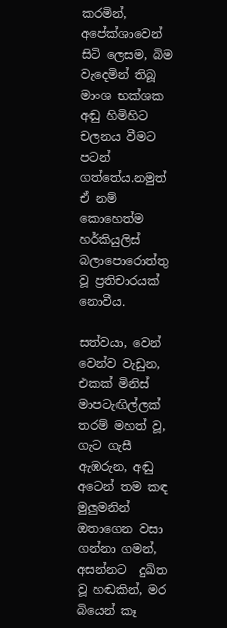කරමින්, අපේක්ශාවෙන් සිටි ලෙසම, බිම වැදෙමින් තිබූ මාංශ භක්ශක අඬු හිමිහිට චලනය වීමට පටන් ගත්තේය.නමුත් ඒ නම් කොහෙත්ම හර්කියුලිස් බලාපොරොත්තු වූ ප්‍රතිචාරයක් නොවීය.

සත්වයා, වෙන් වෙන්ව වැඩුන, එකක් මිනිස් මාපටැඟිල්ලක් තරම් මහත් වූ, ගැට ගැසී ඇඹරුන, අඬු අටෙන් තම කඳ මුලුමනින් ඔතාගෙන වසා ගන්නා ගමන්, අසන්නට  දුඛිත වූ හඬකින්, මර බියෙන් කෑ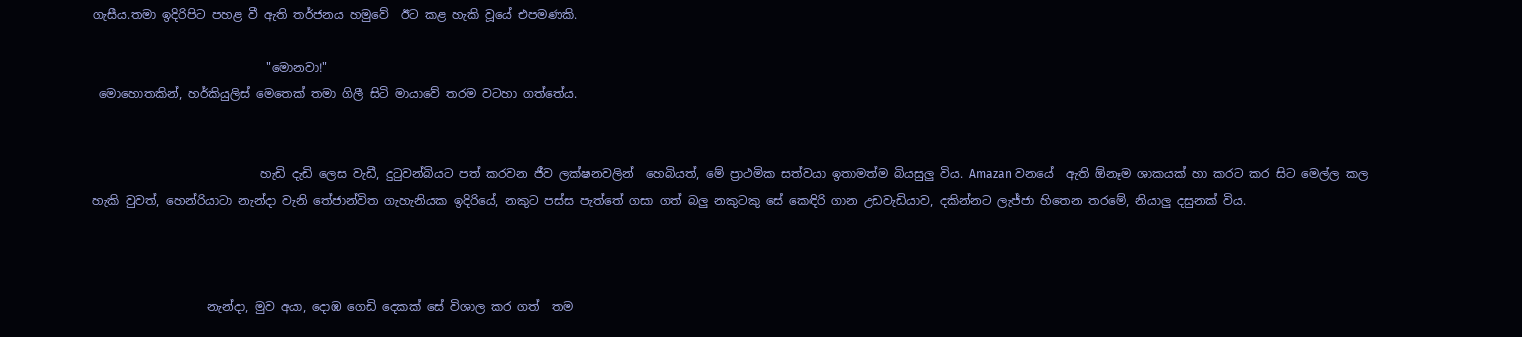ගැසීය.තමා ඉදිරිපිට පහළ වී ඇති තර්ජනය හමුවේ  ඊට කළ හැකි වූයේ එපමණකි.

                             "මොනවා!"
 මොහොතකින්, හර්කියුලිස් මෙතෙක් තමා ගිලී සිටි මායාවේ තරම වටහා ගත්තේය.


                            හැඩි දැඩි ලෙස වැඩී, දු‍ටුවන්බියට පත් කරවන ජීව ලක්ෂනවලින්  හෙබියත්, මේ ප්‍රාථමික සත්වයා ඉතාමත්ම බියසුලු විය. Amazan වනයේ  ඇති ඕනෑම ශාකයක් හා කරට කර සිට මෙල්ල කල හැකි වුවත්, හෙන්රියාටා නැන්දා වැනි තේජාන්විත ගැහැනියක ඉදිරියේ, නකුට පස්ස පැත්තේ ගසා ගත් බලු නකුටකු සේ කෙඳිරි ගාන උඩවැඩියාව, දකින්නට ලැජ්ජා හිතෙන තරමේ, නියාලු දසුනක් විය.



                   නැන්දා, මුව අයා, දොඹ ගෙඩි දෙකක් සේ විශාල කර ගත්  තම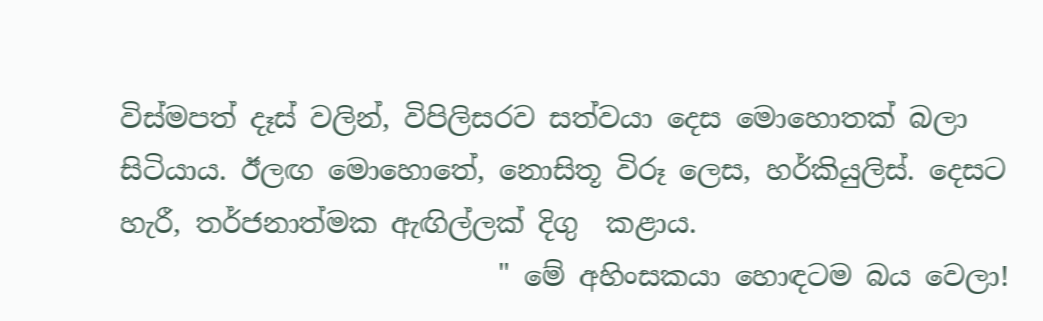විස්මපත් දෑස් වලින්, විපිලිසරව සත්වයා දෙස මොහොතක් බලා සිටියාය. ඊලඟ මොහොතේ, නොසිතූ විරූ ලෙස, හර්කියුලිස්. දෙසට හැරී, තර්ජනාත්මක ඇඟිල්ලක් දිගු  කළාය.
                           " මේ අහිංසකයා හොඳටම බය වෙලා!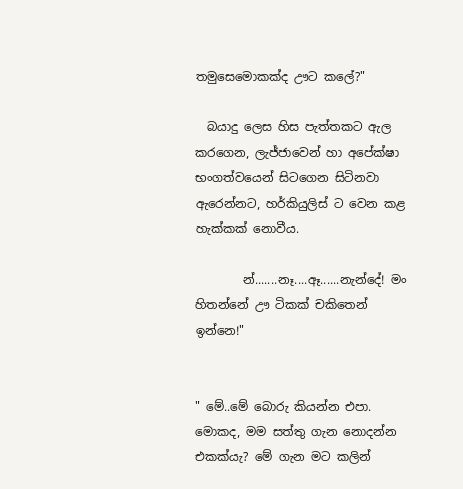තමුසෙමොකක්ද ඌට කලේ?"

  බයාදු ලෙස හිස පැත්තකට ඇල කරගෙන, ලැජ්ජාවෙන් හා අපේක්ෂා භංගත්වයෙන් සිටගෙන සිටිනවා ඇරෙන්නට, හර්කියුලිස් ට වෙන කළ හැක්කක් නොවීය.

        න්.......නෑ....ඈ......නැන්දේ! මං හිතන්නේ ඌ ටිකක් චකිතෙන් ඉන්නෙ!"


" මේ..මේ බොරු කියන්න එපා.  මොකද, මම සත්තු ගැන නොදන්න එකක්යැ? මේ ගැන මට කලින්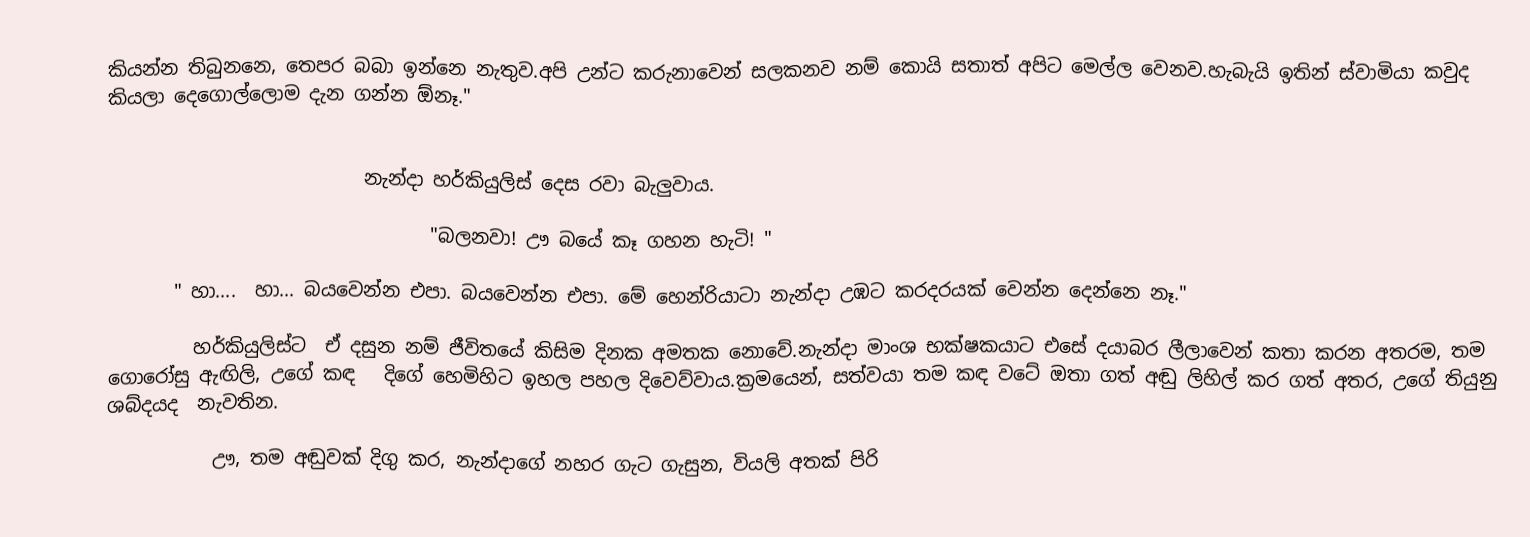කියන්න තිබුනනෙ, තෙපර බබා ඉන්නෙ නැතුව.අපි උන්ට කරුනාවෙන් සලකනව නම් කොයි සතාත් අපිට මෙල්ල වෙනව.හැබැයි ඉතින් ස්වාමියා කවුද කියලා දෙගොල්ලොම දැන ගන්න ඕනෑ."


                           නැන්දා හර්කියුලිස් දෙස රවා බැලුවාය.

                                  "බලනවා! ඌ බයේ කෑ ගහන හැටි! "

       " හා....  හා... බයවෙන්න එපා. බයවෙන්න එපා. මේ හෙන්රියාටා නැන්දා උඹට කරදරයක් වෙන්න දෙන්නෙ නෑ."

         හර්කියුලිස්ට  ඒ දසුන නම් ජීවිතයේ කිසිම දිනක අමතක නොවේ.නැන්දා මාංශ භක්ෂකයාට එසේ දයාබර ලීලාවෙන් කතා කරන අතරම, තම ගොරෝසු ඇඟිලි, උගේ කඳ   දිගේ හෙමිහිට ඉහල පහල දිවෙව්වාය.ක්‍රමයෙන්, සත්වයා තම කඳ වටේ ඔතා ගත් අඬු ලිහිල් කර ගත් අතර, උගේ තියුනු ශබ්දයද  නැවතින.

           ඌ, තම අඬුවක් දිගු කර, නැන්දාගේ නහර ගැට ගැසුන, වියලි අතක් පිරි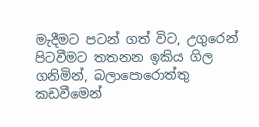මැදීමට පටන් ගත් විට, උගුරෙන් පිටවීමට තතනන ඉකිය ගිල ගනිමින්, බලාපොරොත්තු කඩවීමෙන්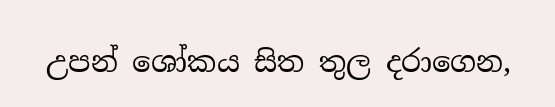උපන් ශෝකය සිත තුල දරාගෙන,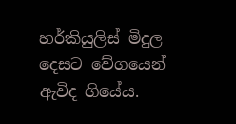හර්කියුලිස් මිදුල දෙසට වේගයෙන් ඇවිද ගියේය.